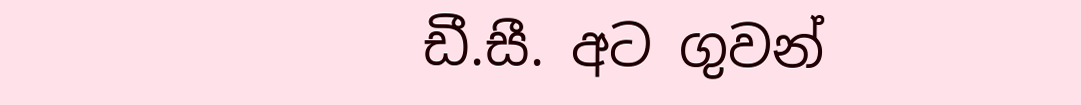ඩී.සී. අට ගුවන්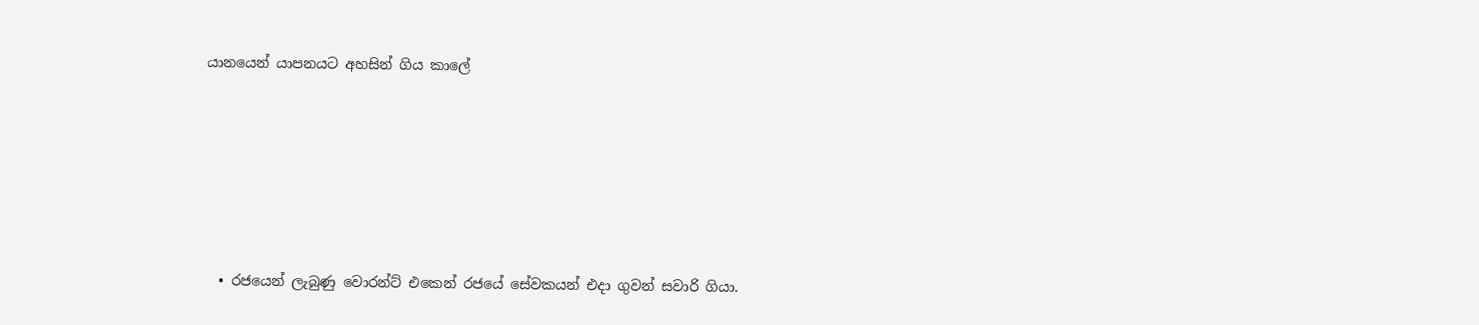යානයෙන් යාපනයට අහසින් ගිය කාලේ






  • රජයෙන් ලැබුණු වොරන්ට් එකෙන් රජයේ සේවකයන් එදා ගුවන් සවාරි ගියා.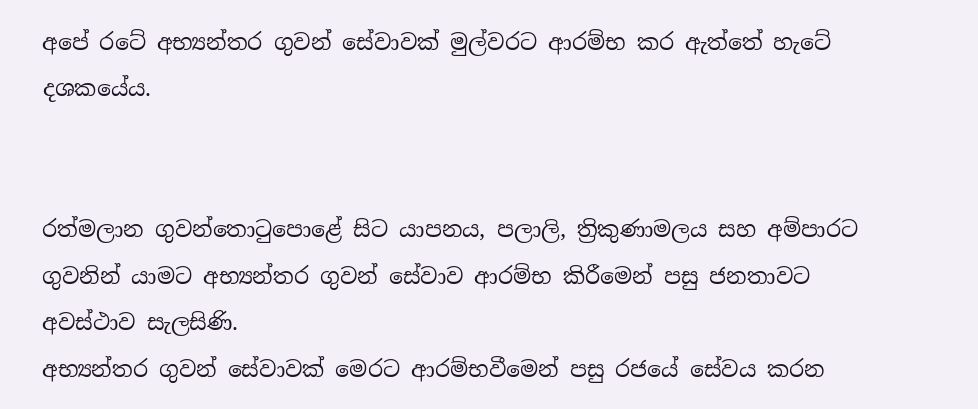අපේ රටේ අභ්‍යන්තර ගුවන් සේවාවක් මුල්වරට ආරම්භ කර ඇත්තේ හැටේ දශකයේය.


රත්මලාන ගුවන්තොටුපොළේ සිට යාපනය, පලාලි, ත්‍රිකුණාමලය සහ අම්පාරට ගුවනින් යාමට අභ්‍යන්තර ගුවන් සේවාව ආරම්භ කිරීමෙන් පසු ජනතාවට අවස්ථාව සැලසිණි.
අභ්‍යන්තර ගුවන් සේවාවක් මෙරට ආරම්භවීමෙන් පසු රජයේ සේවය කරන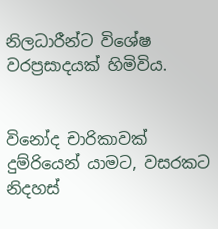නිලධාරීන්ට විශේෂ වරප්‍රසාදයක් හිමිවිය.


විනෝද චාරිකාවක් දුම්රියෙන් යාමට, වසරකට නිදහස්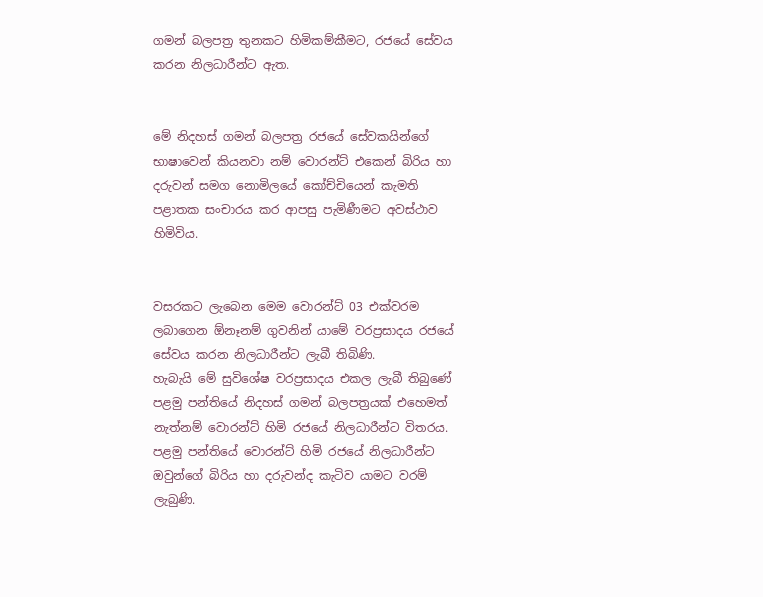ගමන් බලපත්‍ර තුනකට හිමිකම්කීමට, රජයේ සේවය කරන නිලධාරීන්ට ඇත.


මේ නිදහස් ගමන් බලපත්‍ර රජයේ සේවකයින්ගේ භාෂාවෙන් කියනවා නම් වොරන්ට් එකෙන් බිරිය හා දරුවන් සමග නොමිලයේ කෝච්චියෙන් කැමති පළාතක සංචාරය කර ආපසු පැමිණීමට අවස්ථාව හිමිවිය.


වසරකට ලැබෙන මෙම වොරන්ට් 03 එක්වරම ලබාගෙන ඕනෑනම් ගුවනින් යාමේ වරප්‍රසාදය රජයේ සේවය කරන නිලධාරීන්ට ලැබී තිබිණි.
හැබැයි මේ සුවිශේෂ වරප්‍රසාදය එකල ලැබී තිබුණේ පළමු පන්තියේ නිදහස් ගමන් බලපත්‍රයක් එහෙමත් නැත්නම් වොරන්ට් හිමි රජයේ නිලධාරීන්ට විතරය.
පළමු පන්තියේ වොරන්ට් හිමි රජයේ නිලධාරීන්ට ඔවුන්ගේ බිරිය හා දරුවන්ද කැටිව යාමට වරම් ලැබුණි.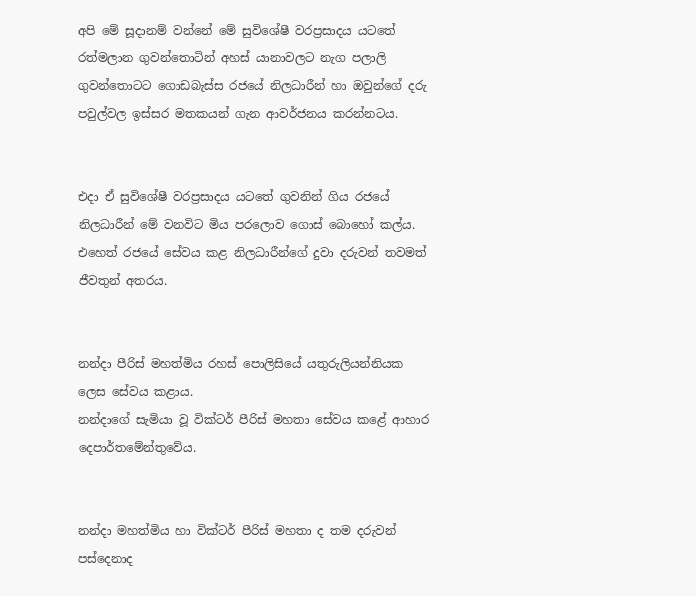අපි මේ සූදානම් වන්නේ මේ සුවිශේෂී වරප්‍රසාදය යටතේ රත්මලාන ගුවන්තොටින් අහස් යානාවලට නැග පලාලි ගුවන්තොටට ගොඩබැස්ස රජයේ නිලධාරීන් හා ඔවුන්ගේ දරු පවුල්වල ඉස්සර මතකයන් ගැන ආවර්ජනය කරන්නටය.


එදා ඒ සුවිශේෂී වරප්‍රසාදය යටතේ ගුවනින් ගිය රජයේ නිලධාරීන් මේ වනවිට මිය පරලොව ගොස් බොහෝ කල්ය.
එහෙත් රජයේ සේවය කළ නිලධාරීන්ගේ දුවා දරුවන් තවමත් ජීවතුන් අතරය.


නන්දා පීරිස් මහත්මිය රහස් පොලිසියේ යතුරුලියන්නියක ලෙස සේවය කළාය.
නන්දාගේ සැමියා වූ වික්ටර් පීරිස් මහතා සේවය කළේ ආහාර දෙපාර්තමේන්තුවේය.


නන්දා මහත්මිය හා වික්ටර් පීරිස් මහතා ද තම දරුවන් පස්දෙනාද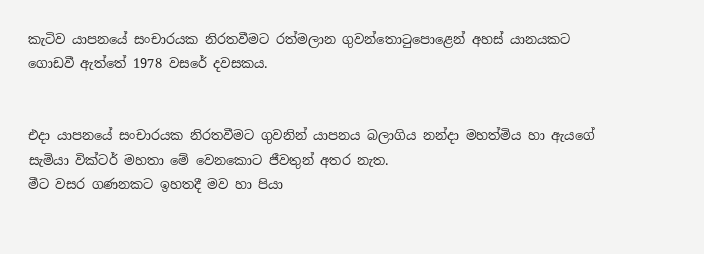කැටිව යාපනයේ සංචාරයක නිරතවීමට රත්මලාන ගුවන්තොටුපොළෙන් අහස් යානයකට ගොඩවී ඇත්තේ 1978 වසරේ දවසකය.


එදා යාපනයේ සංචාරයක නිරතවීමට ගුවනින් යාපනය බලාගිය නන්දා මහත්මිය හා ඇයගේ සැමියා වික්ටර් මහතා මේ වෙනකොට ජීවතුන් අතර නැත.
මීට වසර ගණනකට ඉහතදී මව හා පියා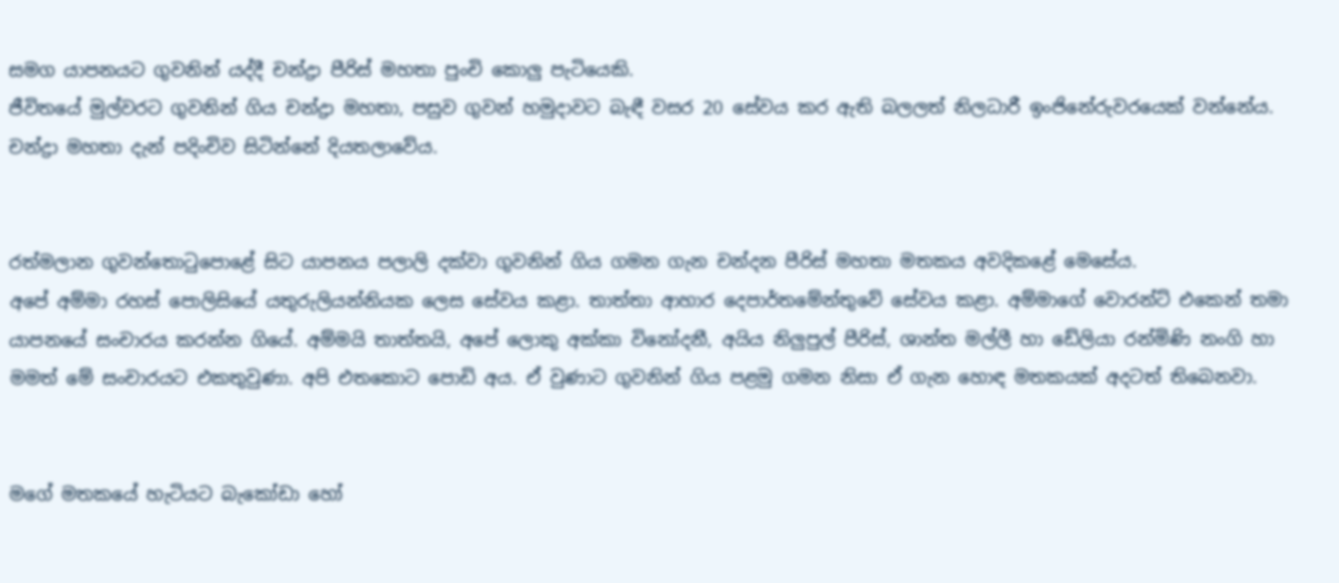සමග යාපනයට ගුවනින් යද්දී චන්ද්‍රා පීරිස් මහතා පුංචි කොලු පැටියෙකි.
ජීවිතයේ මුල්වරට ගුවනින් ගිය චන්ද්‍රා මහතා, පසුව ගුවන් හමුදාවට බැඳී වසර 20 සේවය කර ඇති බලලත් නිලධාරී ඉංජිනේරුවරයෙක් වන්නේය.
චන්ද්‍රා මහතා දැන් පදිංචිව සිටින්නේ දියතලාවේය.


රත්මලාන ගුවන්තොටුපොළේ සිට යාපනය පලාලි දක්වා ගුවනින් ගිය ගමන ගැන චන්දන පීරිස් මහතා මතකය අවදිකළේ මෙසේය.
අපේ අම්මා රහස් පොලිසියේ යතුරුලියන්නියක ලෙස සේවය කළා. තාත්තා ආහාර දෙපාර්තමේන්තුවේ සේවය කළා. අම්මාගේ වොරන්ට් එකෙන් තමා යාපනයේ සංචාරය කරන්න ගියේ. අම්මයි තාත්තයි, අපේ ලොකු අක්කා විනෝදනී, අයිය නිලුපුල් පීරිස්, ශාන්ත මල්ලී හා ඩේලියා රන්මිණි නංගි හා මමත් මේ සංචාරයට එකතුවුණා. අපි එතකොට පොඩි අය. ඒ වුණාට ගුවනින් ගිය පළමු ගමන නිසා ඒ ගැන හොඳ මතකයක් අදටත් තිබෙනවා.


මගේ මතකයේ හැටියට බැකෝඩා හෝ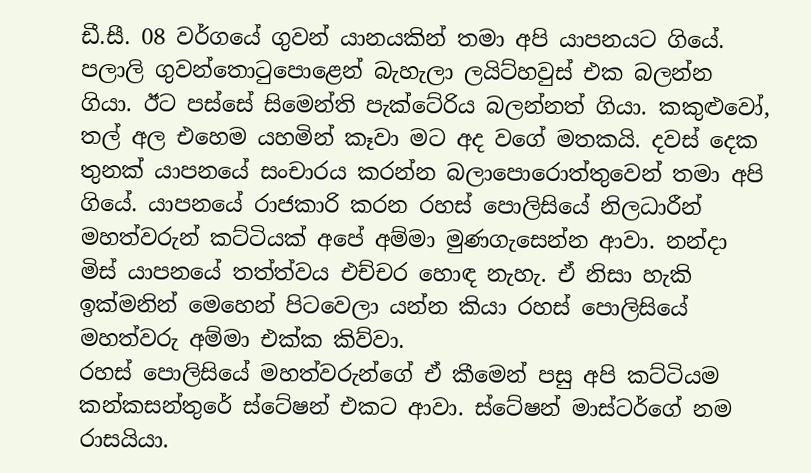ඩී.සී. 08 වර්ගයේ ගුවන් යානයකින් තමා අපි යාපනයට ගියේ. පලාලි ගුවන්තොටුපොළෙන් බැහැලා ලයිට්හවුස් එක බලන්න ගියා. ඊට පස්සේ සිමෙන්ති පැක්ටේරිය බලන්නත් ගියා. කකුළුවෝ, තල් අල එහෙම යහමින් කෑවා මට අද වගේ මතකයි. දවස් දෙක තුනක් යාපනයේ සංචාරය කරන්න බලාපොරොත්තුවෙන් තමා අපි ගියේ. යාපනයේ රාජකාරි කරන රහස් පොලිසියේ නිලධාරීන් මහත්වරුන් කට්ටියක් අපේ අම්මා මුණගැසෙන්න ආවා. නන්දා මිස් යාපනයේ තත්ත්වය එච්චර හොඳ නැහැ. ඒ නිසා හැකි ඉක්මනින් මෙහෙන් පිටවෙලා යන්න කියා රහස් පොලිසියේ මහත්වරු අම්මා එක්ක කිව්වා.
රහස් පොලිසියේ මහත්වරුන්ගේ ඒ කීමෙන් පසු අපි කට්ටියම කන්කසන්තුරේ ස්ටේෂන් එකට ආවා. ස්ටේෂන් මාස්ටර්ගේ නම රාසයියා.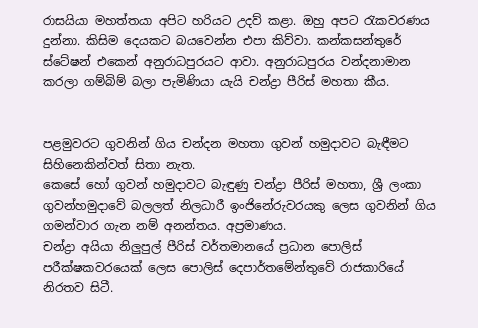රාසයියා මහත්තයා අපිට හරියට උදව් කළා. ඔහු අපට රැකවරණය දුන්නා. කිසිම දෙයකට බයවෙන්න එපා කිව්වා. කන්කසන්තුරේ ස්ටේෂන් එකෙන් අනුරාධපුරයට ආවා. අනුරාධපුරය වන්දනාමාන කරලා ගම්බිම් බලා පැමිණියා යැයි චන්ද්‍රා පීරිස් මහතා කීය.


පළමුවරට ගුවනින් ගිය චන්දන මහතා ගුවන් හමුදාවට බැඳීමට සිහිනෙකින්වත් සිතා නැත.
කෙසේ හෝ ගුවන් හමුදාවට බැඳුණු චන්ද්‍රා පීරිස් මහතා, ශ්‍රී ලංකා ගුවන්හමුදාවේ බලලත් නිලධාරී ඉංජිනේරුවරයකු ලෙස ගුවනින් ගිය ගමන්වාර ගැන නම් අනන්තය. අප්‍රමාණය.
චන්ද්‍රා අයියා නිලුපුල් පීරිස් වර්තමානයේ ප්‍රධාන පොලිස් පරීක්ෂකවරයෙක් ලෙස පොලිස් දෙපාර්තමේන්තුවේ රාජකාරියේ නිරතව සිටී.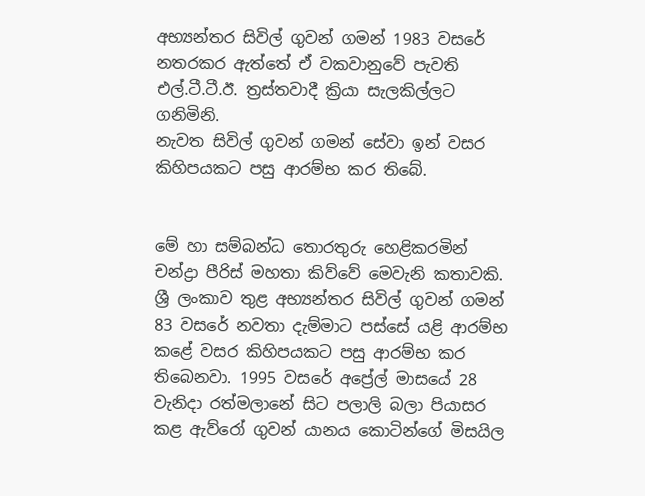අභ්‍යන්තර සිවිල් ගුවන් ගමන් 1983 වසරේ නතරකර ඇත්තේ ඒ වකවානුවේ පැවති එල්.ටී.ටී.ඊ. ත්‍රස්තවාදී ක්‍රියා සැලකිල්ලට ගනිමිනි.
නැවත සිවිල් ගුවන් ගමන් සේවා ඉන් වසර කිහිපයකට පසු ආරම්භ කර තිබේ.


මේ හා සම්බන්ධ තොරතුරු හෙළිකරමින් චන්ද්‍රා පීරිස් මහතා කිව්වේ මෙවැනි කතාවකි.
ශ්‍රී ලංකාව තුළ අභ්‍යන්තර සිවිල් ගුවන් ගමන් 83 වසරේ නවතා දැම්මාට පස්සේ යළි ආරම්භ කළේ වසර කිහිපයකට පසු ආරම්භ කර තිබෙනවා. 1995 වසරේ අප්‍රේල් මාසයේ 28 වැනිදා රත්මලානේ සිට පලාලි බලා පියාසර කළ ඇව්රෝ ගුවන් යානය කොටින්ගේ මිසයිල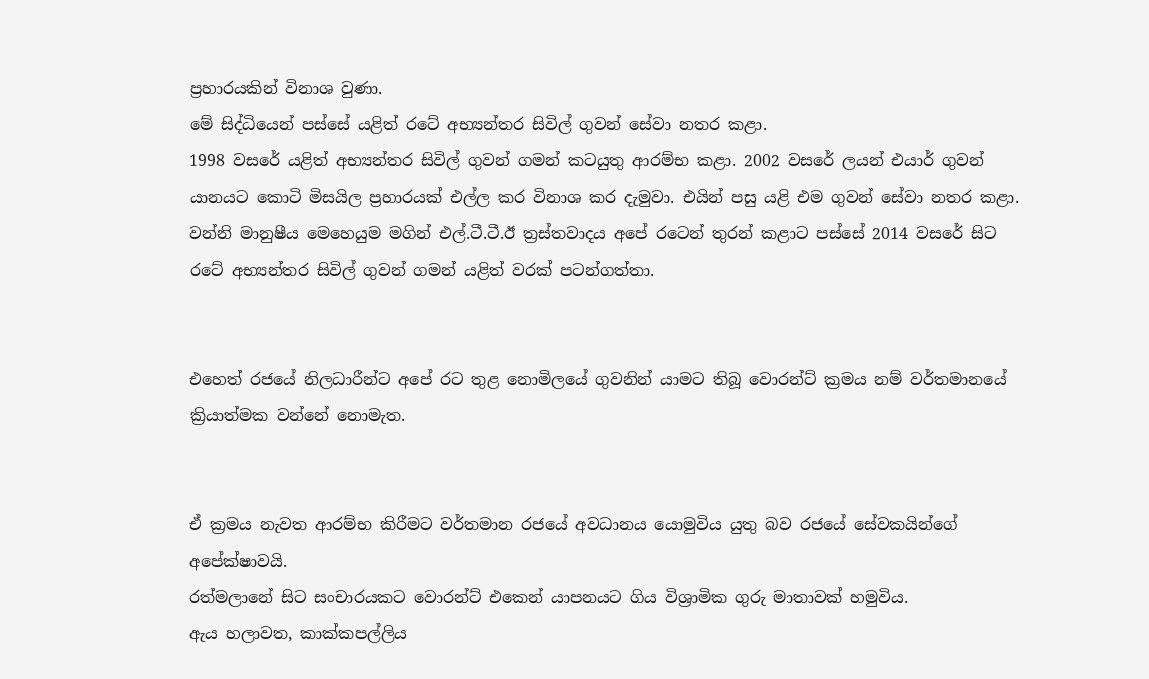ප්‍රහාරයකින් විනාශ වුණා.
මේ සිද්ධියෙන් පස්සේ යළිත් රටේ අභ්‍යන්තර සිවිල් ගුවන් සේවා නතර කළා.
1998 වසරේ යළිත් අභ්‍යන්තර සිවිල් ගුවන් ගමන් කටයුතු ආරම්භ කළා. 2002 වසරේ ලයන් එයාර් ගුවන් යානයට කොටි මිසයිල ප්‍රහාරයක් එල්ල කර විනාශ කර දැමුවා. එයින් පසු යළි එම ගුවන් සේවා නතර කළා. වන්නි මානුෂීය මෙහෙයුම මගින් එල්.ටී.ටී.ඊ ත්‍රස්තවාදය අපේ රටෙන් තුරන් කළාට පස්සේ 2014 වසරේ සිට රටේ අභ්‍යන්තර සිවිල් ගුවන් ගමන් යළිත් වරක් පටන්ගත්තා.


එහෙත් රජයේ නිලධාරීන්ට අපේ රට තුළ නොමිලයේ ගුවනින් යාමට තිබූ වොරන්ට් ක්‍රමය නම් වර්තමානයේ ක්‍රියාත්මක වන්නේ නොමැත.


ඒ ක්‍රමය නැවත ආරම්භ කිරීමට වර්තමාන රජයේ අවධානය යොමුවිය යුතු බව රජයේ සේවකයින්ගේ අපේක්ෂාවයි.
රත්මලානේ සිට සංචාරයකට වොරන්ට් එකෙන් යාපනයට ගිය විශ්‍රාමික ගුරු මාතාවක් හමුවිය.
ඇය හලාවත, කාක්කපල්ලිය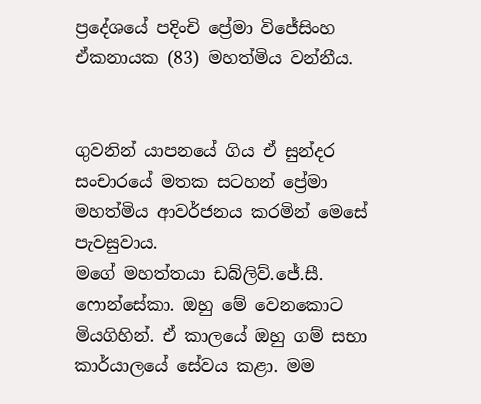ප්‍රදේශයේ පදිංචි ප්‍රේමා විජේසිංහ ඒකනායක (83) මහත්මිය වන්නීය.


ගුවනින් යාපනයේ ගිය ඒ සුන්දර සංචාරයේ මතක සටහන් ප්‍රේමා මහත්මිය ආවර්ජනය කරමින් මෙසේ පැවසුවාය.
මගේ මහත්තයා ඩබ්ලිව්.ජේ.සී. ෆොන්සේකා. ඔහු මේ වෙනකොට මියගිහින්. ඒ කාලයේ ඔහු ගම් සභා කාර්යාලයේ සේවය කළා. මම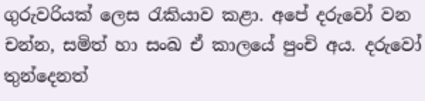ගුරුවරියක් ලෙස රැකියාව කළා. අපේ දරුවෝ වන චන්න, සමිත් හා සංඛ ඒ කාලයේ පුංචි අය. දරුවෝ තුන්දෙනත්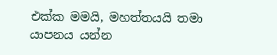එක්ක මමයි, මහත්තයයි තමා යාපනය යන්න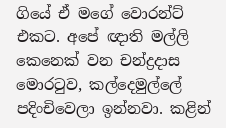ගියේ ඒ මගේ වොරන්ට් එකට. අපේ ඥාති මල්ලි කෙනෙක් වන චන්ද්‍රදාස මොරටුව, කල්දෙමුල්ලේ පදිංචිවෙලා ඉන්නවා. කළින්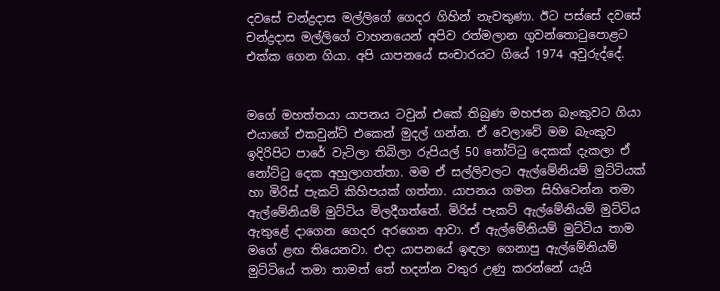දවසේ චන්ද්‍රදාස මල්ලිගේ ගෙදර ගිහින් නැවතුණා. ඊට පස්සේ දවසේ චන්ද්‍රදාස මල්ලිගේ වාහනයෙන් අපිව රත්මලාන ගුවන්තොටුපොළට එක්ක ගෙන ගියා. අපි යාපනයේ සංචාරයට ගියේ 1974 අවුරුද්දේ.


මගේ මහත්තයා යාපනය ටවුන් එකේ තිබුණ මහජන බැංකුවට ගියා එයාගේ එකවුන්ට් එකෙන් මුදල් ගන්න. ඒ වෙලාවේ මම බැංකුව ඉදිරිපිට පාරේ වැටිලා තිබිලා රුපියල් 50 නෝට්ටු දෙකක් දැකලා ඒ නෝට්ටු දෙක අහුලාගත්තා. මම ඒ සල්ලිවලට ඇල්මේනියම් මුට්ටියක් හා මිරිස් පැකට් කිහිපයක් ගත්තා. යාපනය ගමන සිහිවෙන්න තමා ඇල්මේනියම් මුට්ටිය මිලදීගත්තේ. මිරිස් පැකට් ඇල්මේනියම් මුට්ටිය ඇතුළේ දාගෙන ගෙදර අරගෙන ආවා. ඒ ඇල්මේනියම් මුට්ටිය තාම මගේ ළඟ තියෙනවා. එදා යාපනයේ ඉඳලා ගෙනාපු ඇල්මේනියම් මුට්ටියේ තමා තාමත් තේ හදන්න වතුර උණු කරන්නේ යැයි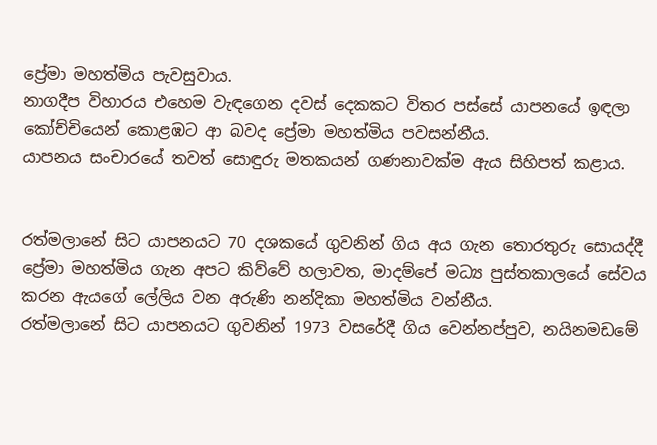ප්‍රේමා මහත්මිය පැවසුවාය.
නාගදීප විහාරය එහෙම වැඳගෙන දවස් දෙකකට විතර පස්සේ යාපනයේ ඉඳලා කෝච්චියෙන් කොළඹට ආ බවද ප්‍රේමා මහත්මිය පවසන්නීය.
යාපනය සංචාරයේ තවත් සොඳුරු මතකයන් ගණනාවක්ම ඇය සිහිපත් කළාය.


රත්මලානේ සිට යාපනයට 70 දශකයේ ගුවනින් ගිය අය ගැන තොරතුරු සොයද්දී ප්‍රේමා මහත්මිය ගැන අපට කිව්වේ හලාවත, මාදම්පේ මධ්‍ය පුස්තකාලයේ සේවය කරන ඇයගේ ලේලිය වන අරුණි නන්දිකා මහත්මිය වන්නීය.
රත්මලානේ සිට යාපනයට ගුවනින් 1973 වසරේදී ගිය වෙන්නප්පුව, නයිනමඩමේ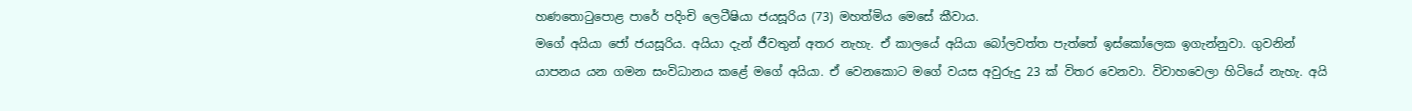හණතොටුපොළ පාරේ පදිංචි ලෙටීෂියා ජයසූරිය (73) මහත්මිය මෙසේ කීවාය.
මගේ අයියා ජෝ ජයසූරිය. අයියා දැන් ජීවතුන් අතර නැහැ. ඒ කාලයේ අයියා බෝලවත්ත පැත්තේ ඉස්කෝලෙක ඉගැන්නුවා. ගුවනින් යාපනය යන ගමන සංවිධානය කළේ මගේ අයියා. ඒ වෙනකොට මගේ වයස අවුරුදු 23 ක් විතර වෙනවා. විවාහවෙලා හිටියේ නැහැ. අයි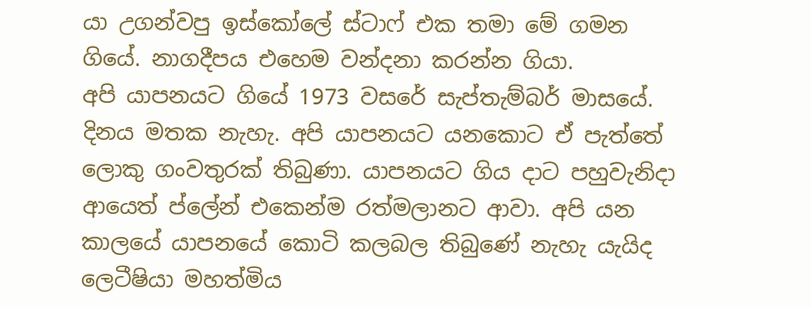යා උගන්වපු ඉස්කෝලේ ස්ටාෆ් එක තමා මේ ගමන ගියේ. නාගදීපය එහෙම වන්දනා කරන්න ගියා.
අපි යාපනයට ගියේ 1973 වසරේ සැප්තැම්බර් මාසයේ. දිනය මතක නැහැ. අපි යාපනයට යනකොට ඒ පැත්තේ ලොකු ගංවතුරක් තිබුණා. යාපනයට ගිය දාට පහුවැනිදා ආයෙත් ප්ලේන් එකෙන්ම රත්මලානට ආවා. අපි යන කාලයේ යාපනයේ කොටි කලබල තිබුණේ නැහැ යැයිද ලෙටීෂියා මහත්මිය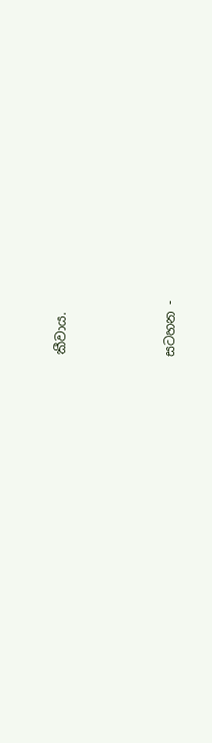කීවාය.






සටහන -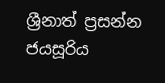ශ්‍රීනාත් ප්‍රසන්න ජයසූරිය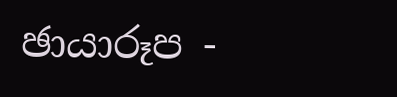ඡායාරූප -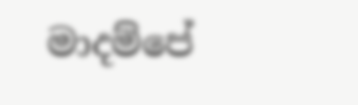මාදම්පේ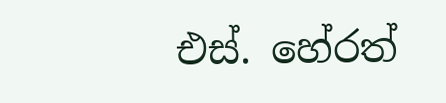එස්. හේරත්